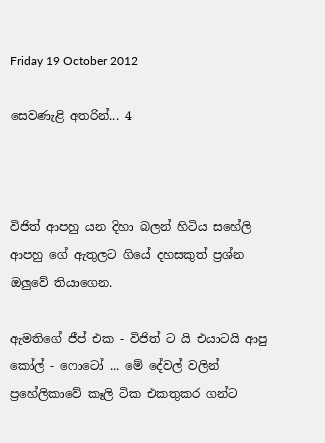Friday 19 October 2012

සෙවණැළි අතරින්... 4



විජිත් ආපහු යන දිහා බලන් හිටිය සහේලි ආපහු ගේ ඇතුලට ගියේ දහසකුත් ප්‍රශ්න ඔලුවේ තියාගෙන.

ඇමතිගේ ජීප් එක - විජිත් ට යි එයාටයි ආපු කෝල් - ෆොටෝ ... මේ දේවල් වලින් ප්‍රහේලිකාවේ කෑලි ටික එකතුකර ගන්ට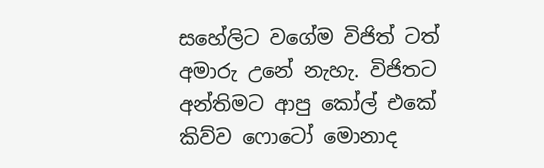සහේලිට වගේම විජිත් ටත් අමාරු උනේ නැහැ. විජිතට අන්තිමට ආපු කෝල් එකේ කිව්ව ෆොටෝ මොනාද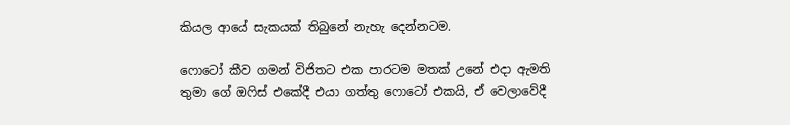කියල ආයේ සැකයක් තිබුනේ නැහැ දෙන්නටම.

ෆොටෝ කීව ගමන් විජිතට එක පාරටම මතක් උනේ එදා ඇමති තුමා ගේ ඔෆිස් එකේදී එයා ගත්තු ෆොටෝ එකයි, ඒ වෙලාවේදී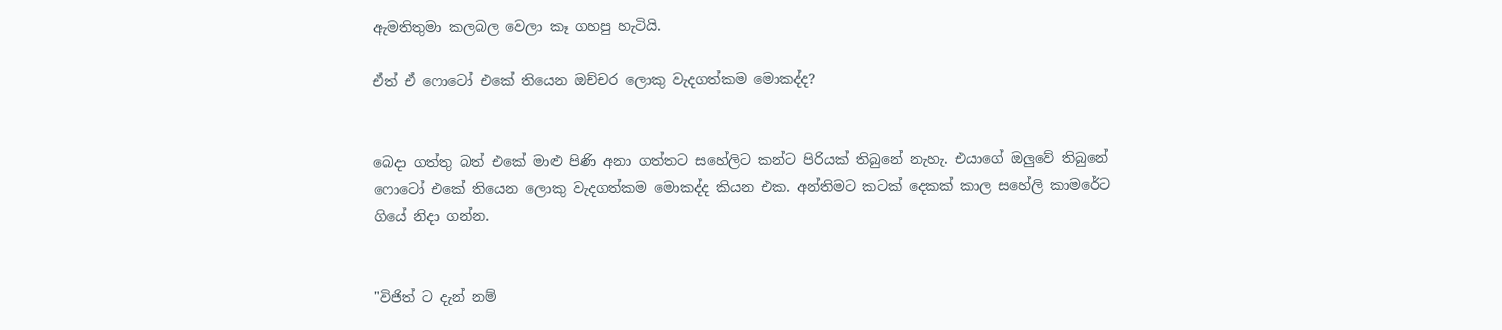ඇමතිතුමා කලබල වෙලා කෑ ගහපු හැටියි.

ඒත් ඒ ෆොටෝ එකේ තියෙන ඔච්චර ලොකු වැදගත්කම මොකද්ද?


බෙදා ගත්තු බත් එකේ මාළු පිණි අනා ගත්තට සහේලිට කන්ට පිරියක් තිබුනේ නැහැ. එයාගේ ඔලුවේ තිබුනේ ෆොටෝ එකේ තියෙන ලොකු වැදගත්කම මොකද්ද කියන එක. අන්තිමට කටක් දෙකක් කාල සහේලි කාමරේට ගියේ නිදා ගන්න.


"විජිත් ට දැන් නම්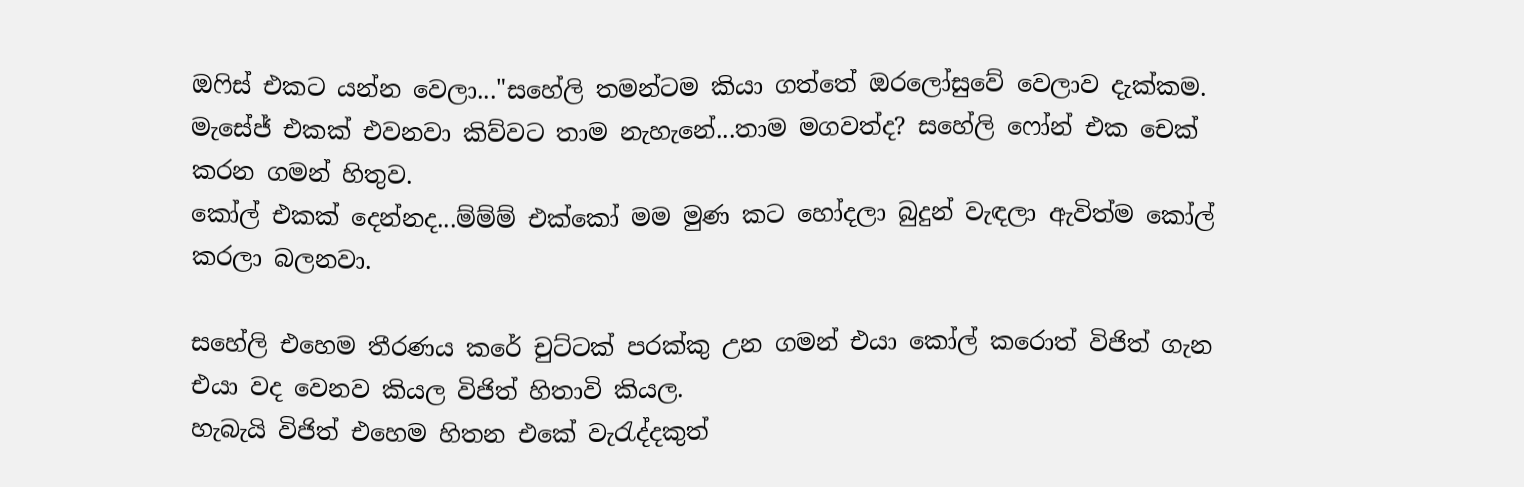ඔෆිස් එකට යන්න වෙලා..."සහේලි තමන්ටම කියා ගත්තේ ඔරලෝසුවේ වෙලාව දැක්කම.
මැසේජ් එකක් එවනවා කිව්වට තාම නැහැනේ...තාම මගවත්ද? සහේලි ෆෝන් එක චෙක් කරන ගමන් හිතුව.
කෝල් එකක් දෙන්නද...ම්ම්ම් එක්කෝ මම මුණ කට හෝදලා බුදුන් වැඳලා ඇවිත්ම කෝල් කරලා බලනවා.

සහේලි එහෙම තීරණය කරේ චුට්ටක් පරක්කු උන ගමන් එයා කෝල් කරොත් විජිත් ගැන එයා වද වෙනව කියල විජිත් හිතාවි කියල.
හැබැයි විජිත් එහෙම හිතන එකේ වැරැද්දකුත්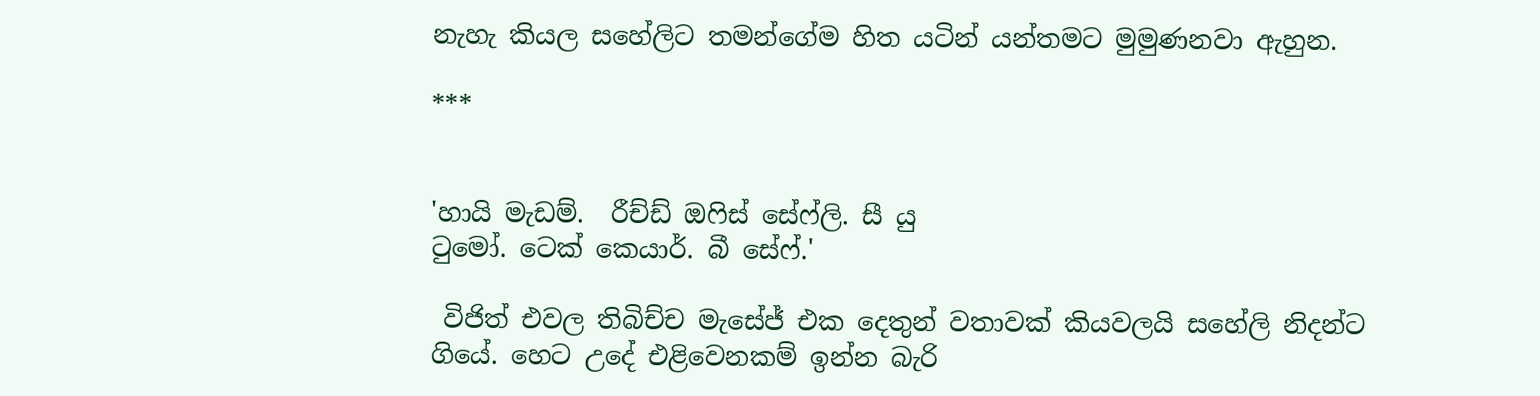නැහැ කියල සහේලිට තමන්ගේම හිත යටින් යන්තමට මුමුණනවා ඇහුන.

***


'හායි මැඩම්.  රීච්ඩ් ඔෆිස් සේෆ්ලි. සී යු
ටුමෝ. ටෙක් කෙයාර්. බී සේෆ්.'

 විජිත් එවල තිබිච්ච මැසේජ් එක දෙතුන් වතාවක් කියවලයි සහේලි නිදන්ට ගියේ. හෙට උදේ එළිවෙනකම් ඉන්න බැරි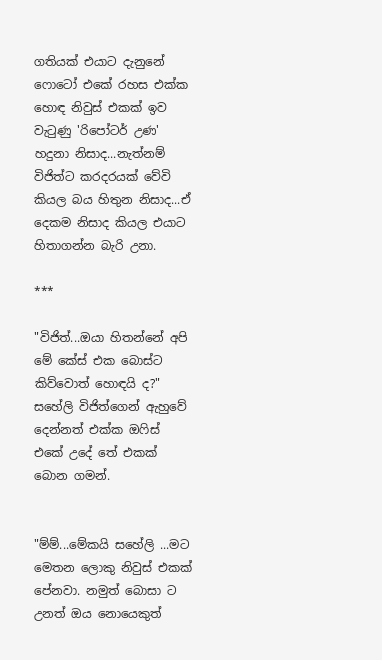ගතියක් එයාට දැනුනේ ෆොටෝ එකේ රහස එක්ක හොඳ නිවුස් එකක් ඉව වැටුණු 'රිපෝටර් උණ' හදුනා නිසාද...නැත්නම් විජිත්ට කරදරයක් වේවි කියල බය හිතුන නිසාද...ඒ දෙකම නිසාද කියල එයාට හිතාගන්න බැරි උනා.

***

"විජිත්...ඔයා හිතන්නේ අපි මේ කේස් එක බොස්ට කිව්වොත් හොඳයි ද?"
සහේලි විජිත්ගෙන් ඇහුවේ දෙන්නත් එක්ක ඔෆිස් එකේ උදේ තේ එකක් බොන ගමන්.


"ම්ම්...මේකයි සහේලි ...මට මෙතන ලොකු නිවුස් එකක් පේනවා. නමුත් බොසා ට උනත් ඔය නොයෙකුත්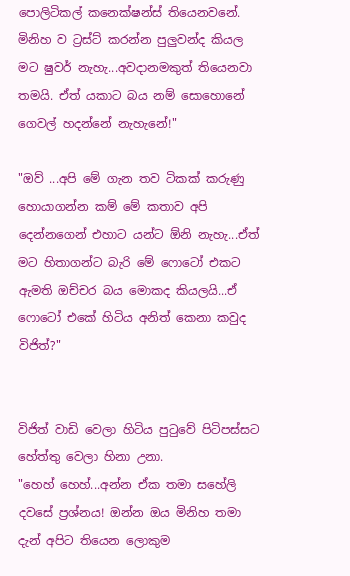පොලිටිකල් කනෙක්ෂන්ස් තියෙනවනේ. මිනිහ ව ට්‍රස්ට් කරන්න පුලුවන්ද කියල මට ෂුවර් නැහැ...අවදානමකුත් තියෙනවා තමයි. ඒත් යකාට බය නම් සොහොනේ ගෙවල් හදන්නේ නැහැනේ!"

"ඔව් ...අපි මේ ගැන තව ටිකක් කරුණු හොයාගන්න කම් මේ කතාව අපි දෙන්නගෙන් එහාට යන්ට ඕනි නැහැ...ඒත් මට හිතාගන්ට බැරි මේ ෆොටෝ එකට ඇමති ඔච්චර බය මොකද කියලයි...ඒ ෆොටෝ එකේ හිටිය අනිත් කෙනා කවුද විජිත්?"


විජිත් වාඩි වෙලා හිටිය පුටුවේ පිටිපස්සට හේත්තු වෙලා හිනා උනා.
"හෙහ් හෙහ්...අන්න ඒක තමා සහේලි දවසේ ප්‍රශ්නය! ඔන්න ඔය මිනිහ තමා දැන් අපිට තියෙන ලොකුම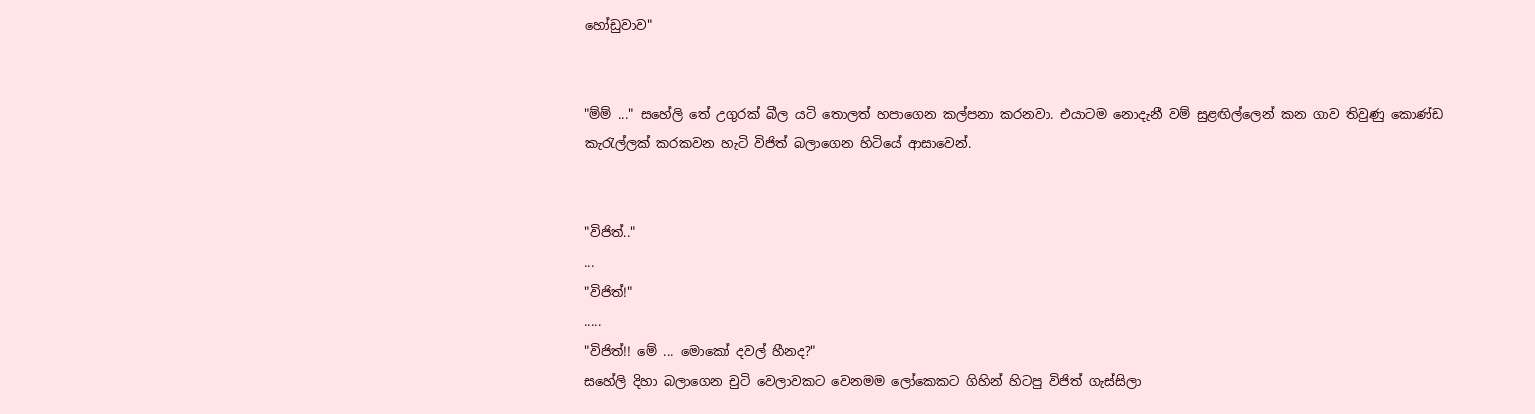හෝඩුවාව"


"ම්ම් ..." සහේලි තේ උගුරක් බීල යටි තොලත් හපාගෙන කල්පනා කරනවා. එයාටම නොදැනී වම් සුළඟිල්ලෙන් කන ගාව තිවුණු කොණ්ඩ කැරැල්ලක් කරකවන හැටි විජිත් බලාගෙන හිටියේ ආසාවෙන්.


"විජිත්.."
...
"විජිත්!"
.....
"විජිත්!! මේ ... මොකෝ දවල් හීනද?"
සහේලි දිහා බලාගෙන චුටි වෙලාවකට වෙනමම ලෝකෙකට ගිහින් හිටපු විජිත් ගැස්සිලා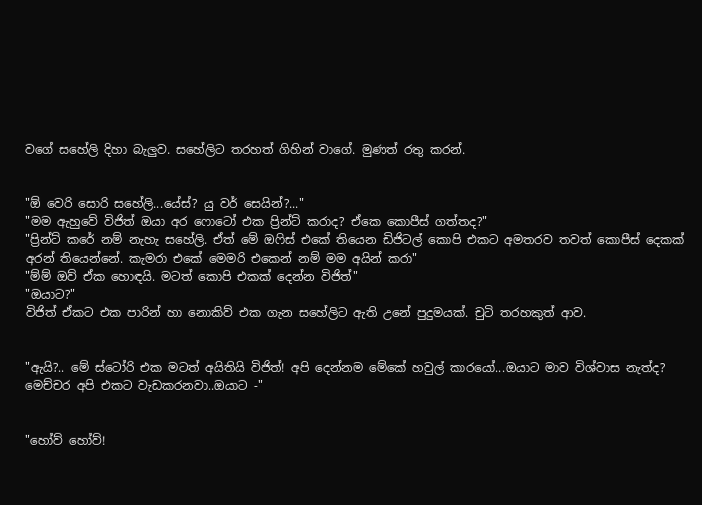වගේ සහේලි දිහා බැලුව. සහේලිට තරහත් ගිහින් වාගේ. මුණත් රතු කරන්.


"ඕ වෙරි සොරි සහේලි...යේස්? යු වර් සෙයින්?..."
"මම ඇහුවේ විජිත් ඔයා අර ෆොටෝ එක ප්‍රින්ට් කරාද? ඒකෙ කොපීස් ගත්තද?"
"ප්‍රින්ට් කරේ නම් නැහැ සහේලි. ඒත් මේ ඔෆිස් එකේ තියෙන ඩිජිටල් කොපි එකට අමතරව තවත් කොපීස් දෙකක් අරන් තියෙන්නේ. කැමරා එකේ මෙමරි එකෙන් නම් මම අයින් කරා"
"ම්ම් ඔව් ඒක හොඳයි. මටත් කොපි එකක් දෙන්න විජිත්"
"ඔයාට?"
විජිත් ඒකට එක පාරින් හා නොකිව් එක ගැන සහේලිට ඇති උනේ පුදුමයක්. චුටි තරහකුත් ආව.


"ඇයි?.. මේ ස්ටෝරි එක මටත් අයිතියි විජිත්! අපි දෙන්නම මේකේ හවුල් කාරයෝ...ඔයාට මාව විශ්වාස නැත්ද? මෙච්චර අපි එකට වැඩකරනවා..ඔයාට -"


"හෝව් හෝව්!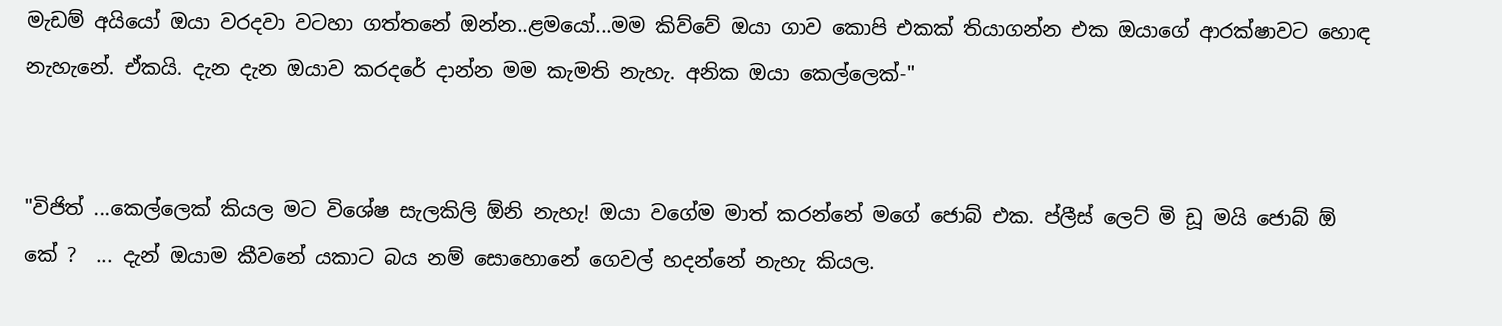මැඩම් අයියෝ ඔයා වරදවා වටහා ගත්තනේ ඔන්න..ළමයෝ...මම කිව්වේ ඔයා ගාව කොපි එකක් තියාගන්න එක ඔයාගේ ආරක්ෂාවට හොඳ නැහැනේ. ඒකයි. දැන දැන ඔයාව කරදරේ දාන්න මම කැමති නැහැ. අනික ඔයා කෙල්ලෙක්-"


"විජිත් ...කෙල්ලෙක් කියල මට විශේෂ සැලකිලි ඕනි නැහැ! ඔයා වගේම මාත් කරන්නේ මගේ ජොබ් එක. ප්ලීස් ලෙට් මි ඩූ මයි ජොබ් ඕ කේ ?  ... දැන් ඔයාම කීවනේ යකාට බය නම් සොහොනේ ගෙවල් හදන්නේ නැහැ කියල.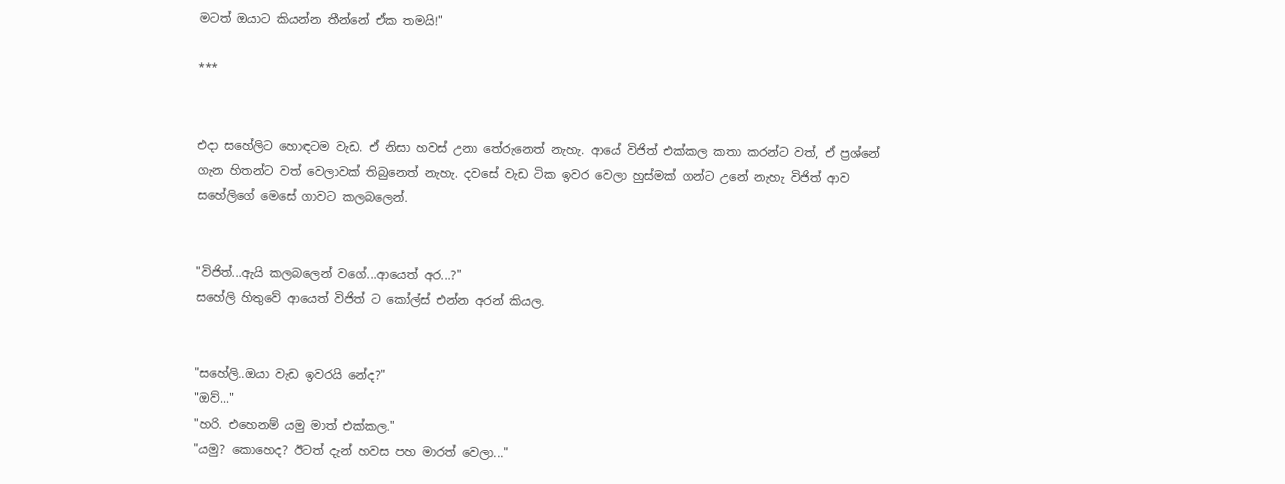මටත් ඔයාට කියන්න තීන්නේ ඒක තමයි!"

***


එදා සහේලිට හොඳටම වැඩ. ඒ නිසා හවස් උනා තේරුනෙත් නැහැ. ආයේ විජිත් එක්කල කතා කරන්ට වත්, ඒ ප්‍රශ්නේ ගැන හිතන්ට වත් වෙලාවක් තිබුනෙත් නැහැ. දවසේ වැඩ ටික ඉවර වෙලා හුස්මක් ගන්ට උනේ නැහැ විජිත් ආව සහේලිගේ මෙසේ ගාවට කලබලෙන්.


"විජිත්...ඇයි කලබලෙන් වගේ...ආයෙත් අර...?"
සහේලි හිතුවේ ආයෙත් විජිත් ට කෝල්ස් එන්න අරන් කියල.


"සහේලි..ඔයා වැඩ ඉවරයි නේද?"
"ඔව්..."
"හරි. එහෙනම් යමු මාත් එක්කල."
"යමු? කොහෙද? ඊටත් දැන් හවස පහ මාරත් වෙලා..."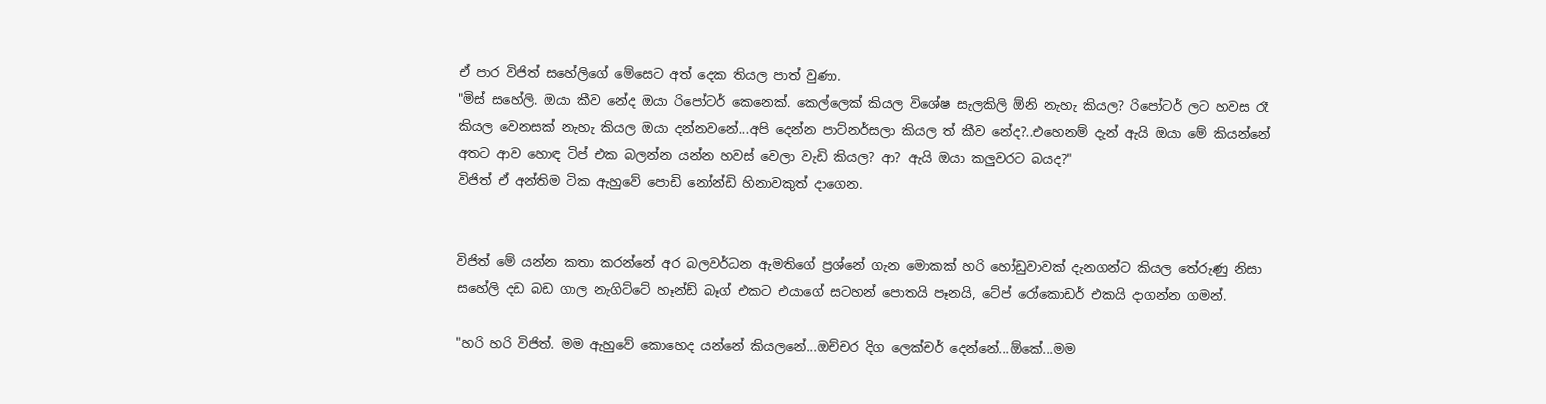ඒ පාර විජිත් සහේලිගේ මේසෙට අත් දෙක තියල පාත් වුණා.
"මිස් සහේලි. ඔයා කීව නේද ඔයා රිපෝටර් කෙනෙක්. කෙල්ලෙක් කියල විශේෂ සැලකිලි ඕනි නැහැ කියල? රිපෝටර් ලට හවස රෑ කියල වෙනසක් නැහැ කියල ඔයා දන්නවනේ...අපි දෙන්න පාට්නර්සලා කියල ත් කීව නේද?..එහෙනම් දැන් ඇයි ඔයා මේ කියන්නේ අතට ආව හොඳ ටිප් එක බලන්න යන්න හවස් වෙලා වැඩි කියල? ආ? ඇයි ඔයා කලුවරට බයද?"
විජිත් ඒ අන්තිම ටික ඇහුවේ පොඩි නෝන්ඩි හිනාවකුත් දාගෙන.


විජිත් මේ යන්න කතා කරන්නේ අර බලවර්ධන ඇමතිගේ ප්‍රශ්නේ ගැන මොකක් හරි හෝඩුවාවක් දැනගන්ට කියල තේරුණු නිසා සහේලි දඩ බඩ ගාල නැගිට්ටේ හෑන්ඩ් බෑග් එකට එයාගේ සටහන් පොතයි පෑනයි, ටේප් රෝකොඩර් එකයි දාගන්න ගමන්.

"හරි හරි විජිත්. මම ඇහුවේ කොහෙද යන්නේ කියලනේ...ඔච්චර දිග ලෙක්චර් දෙන්නේ...ඕකේ...මම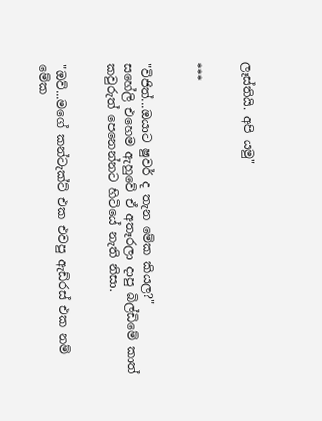ලෑස්තියි. අපි යමු"


***


"විජිත්...ඔයාට ෂුවර් ද තැන මේක කියල?"
සහේලි එහෙම ඇහුවේ ඒ අතෑරලා දාපු බිල්ඩිමේ කාත් කවුරුත් පෙනෙන්නට හිටියේ නැති නිසා.


"ඔව්...මගේ කන්ටැක්ට් එක එවපු ඇඩ්රස් එක නම් මේක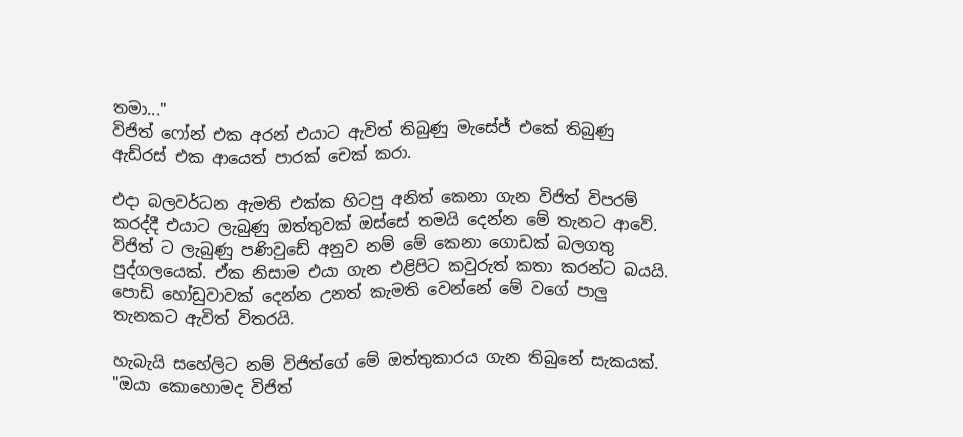තමා..."
විජිත් ෆෝන් එක අරන් එයාට ඇවිත් තිබුණු මැසේජ් එකේ තිබුණු ඇඩ්රස් එක ආයෙත් පාරක් චෙක් කරා.

එදා බලවර්ධන ඇමති එක්ක හිටපු අනිත් කෙනා ගැන විජිත් විපරම් කරද්දී එයාට ලැබුණු ඔත්තුවක් ඔස්සේ තමයි දෙන්න මේ තැනට ආවේ. විජිත් ට ලැබුණු පණිවුඩේ අනුව නම් මේ කෙනා ගොඩක් බලගතු පුද්ගලයෙක්. ඒක නිසාම එයා ගැන එළිපිට කවුරුත් කතා කරන්ට බයයි. පොඩි හෝඩුවාවක් දෙන්න උනත් කැමති වෙන්නේ මේ වගේ පාලු තැනකට ඇවිත් විතරයි.

හැබැයි සහේලිට නම් විජිත්ගේ මේ ඔත්තුකාරය ගැන තිබුනේ සැකයක්.
"ඔයා කොහොමද විජිත්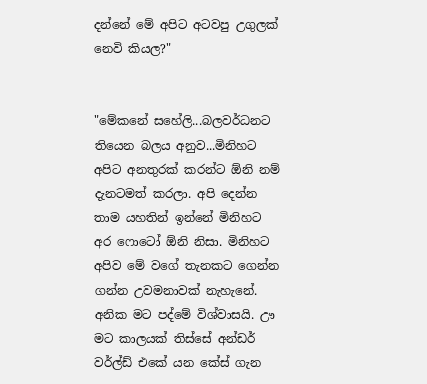දන්නේ මේ අපිට අටවපු උගුලක් නෙවි කියල?"


"මේකනේ සහේලි...බලවර්ධනට තියෙන බලය අනුව...මිනිහට අපිට අනතුරක් කරන්ට ඕනි නම් දැනටමත් කරලා. අපි දෙන්න තාම යහතින් ඉන්නේ මිනිහට අර ෆොටෝ ඕනි නිසා. මිනිහට අපිව මේ වගේ තැනකට ගෙන්න ගන්න උවමනාවක් නැහැනේ. අනික මට පද්මේ විශ්වාසයි. ඌ මට කාලයක් තිස්සේ අන්ඩර් වර්ල්ඩ් එකේ යන කේස් ගැන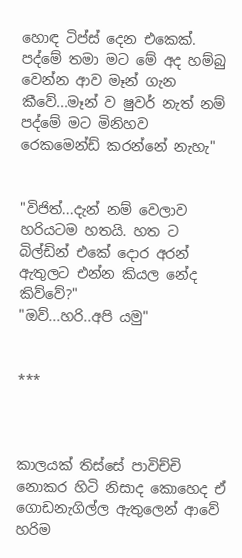හොඳ ටිප්ස් දෙන එකෙක්. පද්මේ තමා මට මේ අද හම්බු වෙන්න ආව මෑන් ගැන කීවේ...මෑන් ව ෂුවර් නැත් නම් පද්මේ මට මිනිහව රෙකමෙන්ඩ් කරන්නේ නැහැ"


"විජිත්...දැන් නම් වෙලාව හරියටම හතයි. හත ට බිල්ඩින් එකේ දොර අරන් ඇතුලට එන්න කියල නේද කිව්වේ?"
"ඔව්...හරි..අපි යමු"


***



කාලයක් තිස්සේ පාවිච්චි නොකර හිටි නිසාද කොහෙද ඒ ගොඩනැගිල්ල ඇතුලෙන් ආවේ හරිම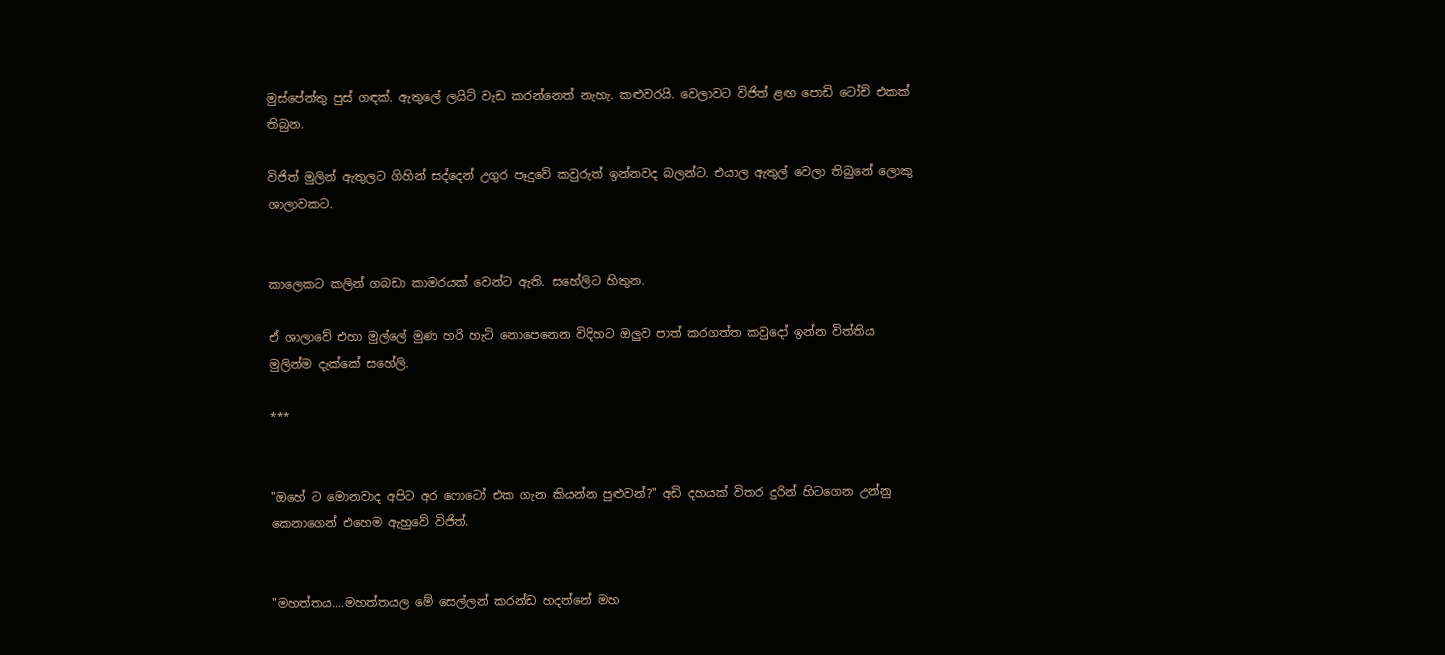මුස්පේන්තු පුස් ගඳක්. ඇතුලේ ලයිට් වැඩ කරන්නෙත් නැහැ. කළුවරයි. වෙලාවට විජිත් ළඟ පොඩි ටෝච් එකක් තිබුන.

විජිත් මුලින් ඇතුලට ගිහින් සද්දෙන් උගුර පෑදුවේ කවුරුත් ඉන්නවද බලන්ට. එයාල ඇතුල් වෙලා තිබුනේ ලොකු ශාලාවකට.


කාලෙකට කලින් ගබඩා කාමරයක් වෙන්ට ඇති. සහේලිට හිතුන.

ඒ ශාලාවේ එහා මුල්ලේ මුණ හරි හැටි නොපෙනෙන විදිහට ඔලුව පාත් කරගත්ත කවුදෝ ඉන්න විත්තිය මුලින්ම දැක්කේ සහේලි.

***


"ඔහේ ට මොනවාද අපිට අර ෆොටෝ එක ගැන කියන්න පුළුවන්?" අඩි දහයක් විතර දුරින් හිටගෙන උන්නු කෙනාගෙන් එහෙම ඇහුවේ විජිත්.


"මහත්තය....මහත්තයල මේ සෙල්ලන් කරන්ඩ හදන්නේ මහ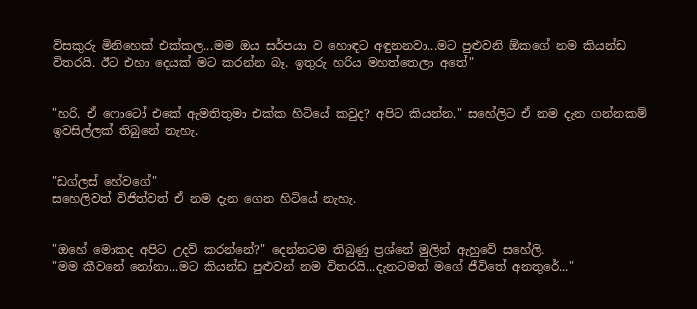විසකුරු මිනිහෙක් එක්කල...මම ඔය සර්පයා ව හොඳට අඳුනනවා...මට පුළුවනි ඕකගේ නම කියන්ඩ විතරයි. ඊට එහා දෙයක් මට කරන්න බෑ. ඉතුරු හරිය මහත්තෙලා අතේ"


"හරි. ඒ ෆොටෝ එකේ ඇමතිතුමා එක්ක හිටියේ කවුද? අපිට කියන්න." සහේලිට ඒ නම දැන ගන්නකම් ඉවසිල්ලක් තිබුනේ නැහැ.


"ඩග්ලස් හේවගේ"
සහෙලිවත් විජිත්වත් ඒ නම දැන ගෙන හිටියේ නැහැ.


"ඔහේ මොකද අපිට උදව් කරන්නේ?" දෙන්නටම තිබුණු ප්‍රශ්නේ මුලින් ඇහුවේ සහේලි.
"මම කීවනේ නෝනා...මට කියන්ඩ පුළුවන් නම විතරයි...දැනටමත් මගේ ජීවිතේ අනතුරේ..."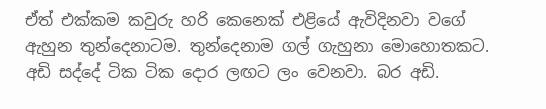ඒත් එක්කම කවුරු හරි කෙනෙක් එළියේ ඇවිදිනවා වගේ ඇහුන තුන්දෙනාටම. තුන්දෙනාම ගල් ගැහුනා මොහොතකට. අඩි සද්දේ ටික ටික දොර ලඟට ලං වෙනවා. බර අඩි.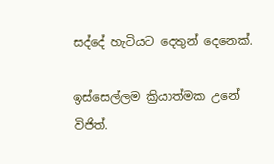සද්දේ හැටියට දෙතුන් දෙනෙක්.

ඉස්සෙල්ලම ක්‍රියාත්මක උනේ විජිත්.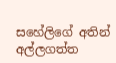සහේලිගේ අතින් අල්ලගත්ත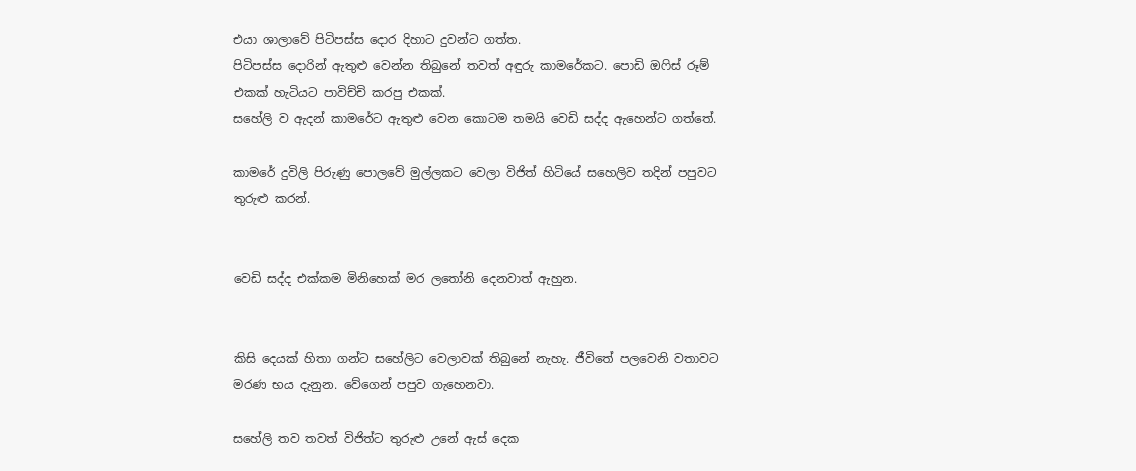එයා ශාලාවේ පිටිපස්ස දොර දිහාට දුවන්ට ගත්ත.
පිටිපස්ස දොරින් ඇතුළු වෙන්න තිබුනේ තවත් අඳුරු කාමරේකට. පොඩි ඔෆිස් රූම් එකක් හැටියට පාවිච්චි කරපු එකක්.
සහේලි ව ඇදන් කාමරේට ඇතුළු වෙන කොටම තමයි වෙඩි සද්ද ඇහෙන්ට ගත්තේ.

කාමරේ දුවිලි පිරුණු පොලවේ මුල්ලකට වෙලා විජිත් හිටියේ සහෙලිව තදින් පපුවට තුරුළු කරන්.


වෙඩි සද්ද එක්කම මිනිහෙක් මර ලතෝනි දෙනවාත් ඇහුන.


කිසි දෙයක් හිතා ගන්ට සහේලිට වෙලාවක් තිබුනේ නැහැ. ජීවිතේ පලවෙනි වතාවට මරණ භය දැනුන. වේගෙන් පපුව ගැහෙනවා.

සහේලි තව තවත් විජිත්ට තුරුළු උනේ ඇස් දෙක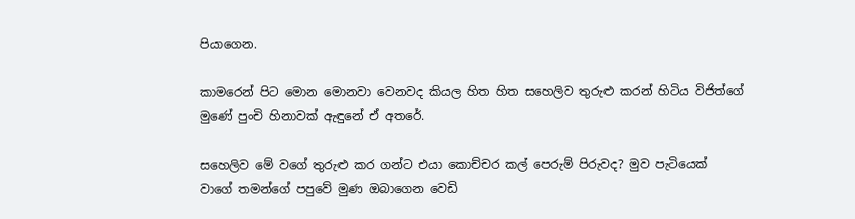පියාගෙන.

කාමරෙන් පිට මොන මොනවා වෙනවද කියල හිත හිත සහෙලිව තුරුළු කරන් හිටිය විජිත්ගේ මුණේ පුංචි හිනාවක් ඇඳුනේ ඒ අතරේ.

සහෙලිව මේ වගේ තුරුළු කර ගන්ට එයා කොච්චර කල් පෙරුම් පිරුවද? මුව පැටියෙක් වාගේ තමන්ගේ පපුවේ මුණ ඔබාගෙන වෙඩි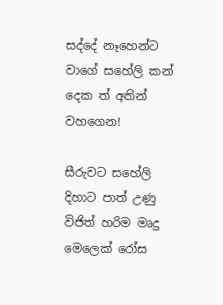සද්දේ නෑහෙන්ට වාගේ සහේලි කන් දෙක ත් අතින් වහගෙන!

සීරුවට සහේලි දිහාට පාත් උණු විජිත් හරිම මෘදු මෙලෙක් රෝස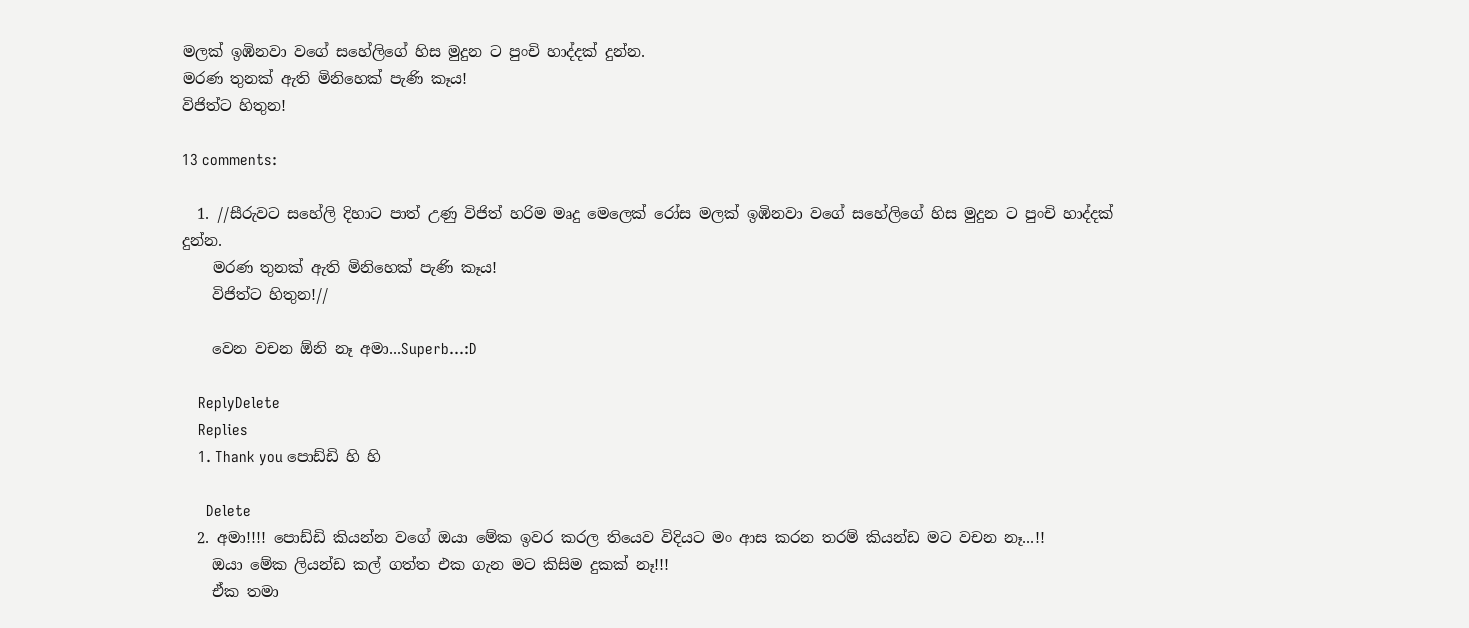මලක් ඉඹිනවා වගේ සහේලිගේ හිස මුදුන ට පුංචි හාද්දක් දුන්න.
මරණ තුනක් ඇති මිනිහෙක් පැණි කෑය!
විජිත්ට හිතුන!

13 comments:

  1. //සීරුවට සහේලි දිහාට පාත් උණු විජිත් හරිම මෘදු මෙලෙක් රෝස මලක් ඉඹිනවා වගේ සහේලිගේ හිස මුදුන ට පුංචි හාද්දක් දුන්න.
    මරණ තුනක් ඇති මිනිහෙක් පැණි කෑය!
    විජිත්ට හිතුන!//

    වෙන වචන ඕනි නෑ අමා...Superb...:D

    ReplyDelete
    Replies
    1. Thank you පොඩ්ඩි හි හි

      Delete
  2. අමා!!!! පොඩ්ඩි කියන්න වගේ ඔයා මේක ඉවර කරල තියෙව විදියට මං ආස කරන තරම් කියන්ඩ මට වචන නෑ...!!
    ඔයා මේක ලියන්ඩ කල් ගත්ත එක ගැන මට කිසිම දුකක් නෑ!!!
    ඒක තමා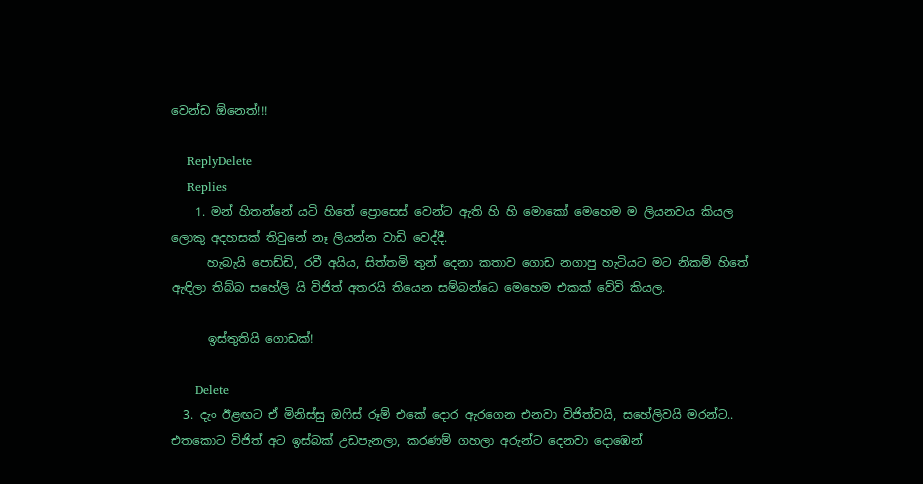වෙන්ඩ ඕනෙත්!!!

    ReplyDelete
    Replies
    1. මන් හිතන්නේ යටි හිතේ ප්‍රොසෙස් වෙන්ට ඇති හි හි මොකෝ මෙහෙම ම ලියනවය කියල ලොකු අදහසක් තිවුනේ නෑ ලියන්න වාඩි වෙද්දී.
      හැබැයි පොඩ්ඩි, රවී අයිය, සිත්තමි තුන් දෙනා කතාව ගොඩ නගාපු හැටියට මට නිකම් හිතේ ඇඳිලා තිබ්බ සහේලි යි විජිත් අතරයි තියෙන සම්බන්ධෙ මෙහෙම එකක් වේවි කියල.

      ඉස්තුතියි ගොඩක්!

      Delete
  3. දැං ඊළඟට ඒ මිනිස්සු ඔෆිස් රූම් එකේ දොර ඇරගෙන එනවා විජිත්වයි, සහේලිවයි මරන්ට.. එතකොට විජිත් අට ඉස්බක් උඩපැනලා, කරණම් ගහලා අරුන්ට දෙනවා දොඹෙන්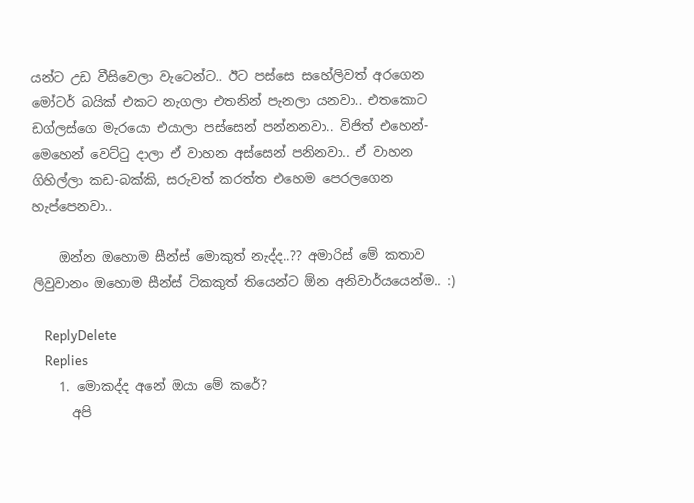යන්ට උඩ වීසිවෙලා වැටෙන්ට.. ඊට පස්සෙ සහේලිවත් අරගෙන මෝටර් බයික් එකට නැගලා එතනින් පැනලා යනවා.. එතකොට ඩග්ලස්ගෙ මැරයො එයාලා පස්සෙන් පන්නනවා.. විජිත් එහෙන්-මෙහෙන් වෙට්ටු දාලා ඒ වාහන අස්සෙන් පනිනවා.. ඒ වාහන ගිහිල්ලා කඩ-බක්කි, සරුවත් කරත්ත එහෙම පෙරලගෙන හැප්පෙනවා..

    ඔන්න ඔහොම සීන්ස් මොකුත් නැද්ද..?? අමාරිස් මේ කතාව ලිවුවානං ඔහොම සීන්ස් ටිකකුත් තියෙන්ට ඕන අනිවාර්යයෙන්ම.. :)

    ReplyDelete
    Replies
    1. මොකද්ද අනේ ඔයා මේ කරේ?
      අපි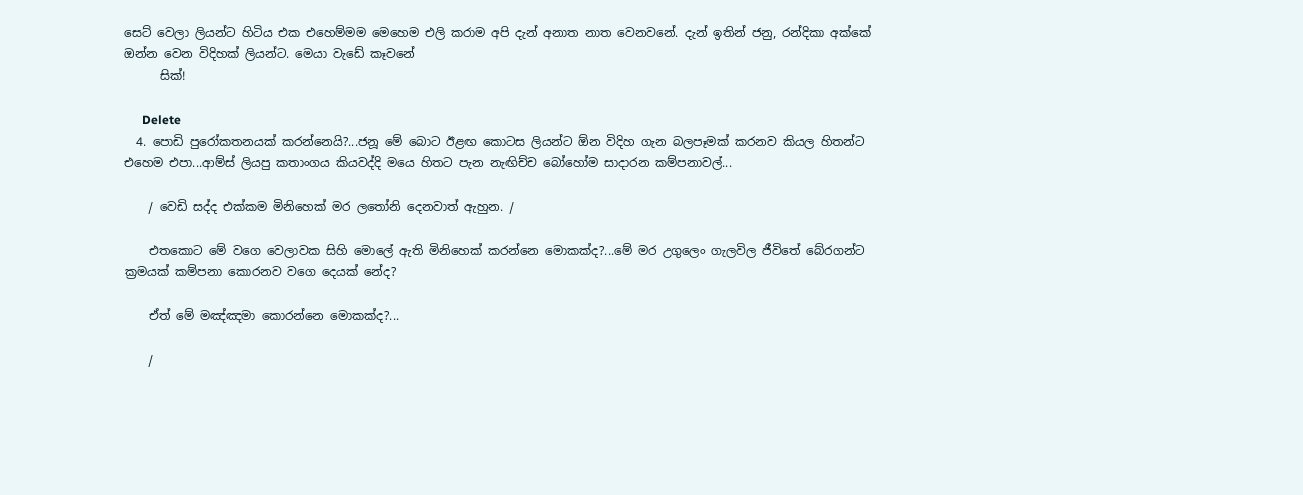සෙට් වෙලා ලියන්ට හිටිය එක එහෙම්මම මෙහෙම එලි කරාම අපි දැන් අනාත නාත වෙනවනේ. දැන් ඉතින් ජනු, රන්දිකා අක්කේ ඔන්න වෙන විදිහක් ලියන්ට. මෙයා වැඩේ කෑවනේ
      සික්!

      Delete
  4. පොඩි පුරෝකතනයක් කරන්නෙයි?...ජනූ මේ බොට ඊළඟ කොටස ලියන්ට ඕන විදිහ ගැන බලපෑමක් කරනව කියල හිතන්ට එහෙම එපා...ආම්ස් ලියපු කතාංගය කියවද්දි මයෙ හිතට පැන නැඟිච්ච බෝහෝම සාදාරන කම්පනාවල්...

    / වෙඩි සද්ද එක්කම මිනිහෙක් මර ලතෝනි දෙනවාත් ඇහුන. /

    එතකොට මේ වගෙ වෙලාවක සිහි මොලේ ඇති මිනිහෙක් කරන්නෙ මොකක්ද?...මේ මර උගුලෙං ගැලවිල ජීවිතේ බේරගන්ට ක්‍රමයක් කම්පනා කොරනව වගෙ දෙයක් නේද?

    ඒත් මේ මඤ්ඤමා කොරන්නෙ මොකක්ද?...

    /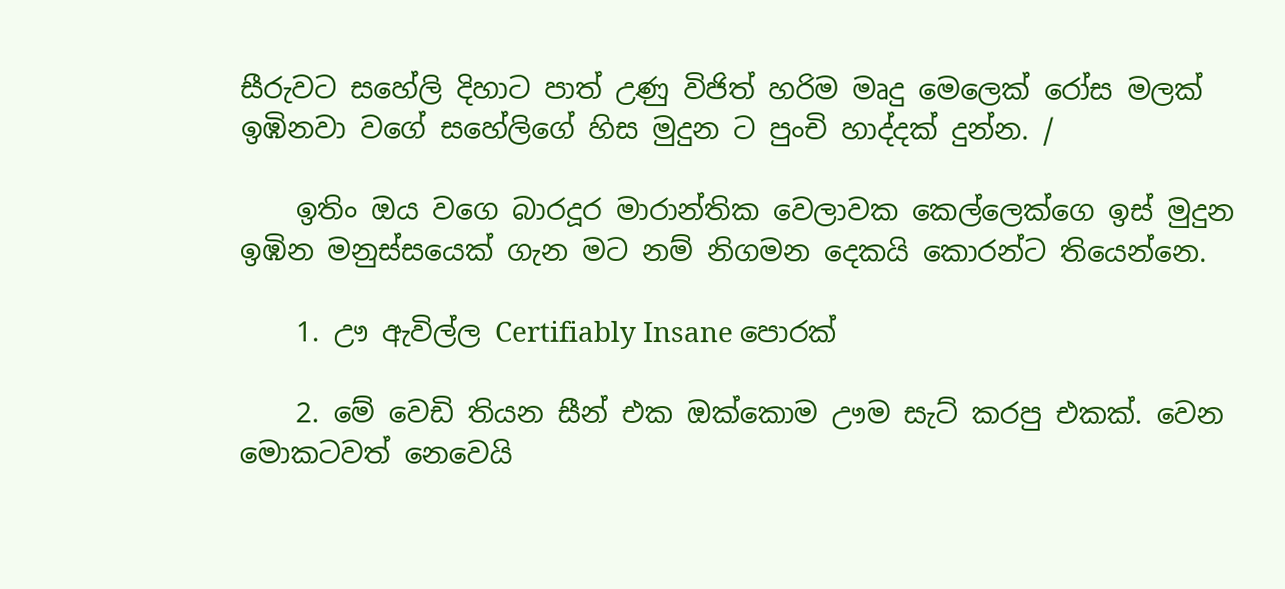සීරුවට සහේලි දිහාට පාත් උණු විජිත් හරිම මෘදු මෙලෙක් රෝස මලක් ඉඹිනවා වගේ සහේලිගේ හිස මුදුන ට පුංචි හාද්දක් දුන්න. /

    ඉතිං ඔය වගෙ බාරදූර මාරාන්තික වෙලාවක කෙල්ලෙක්ගෙ ඉස් මුදුන ඉඹින මනුස්සයෙක් ගැන මට නම් නිගමන දෙකයි කොරන්ට තියෙන්නෙ.

    1. ඌ ඇවිල්ල Certifiably Insane පොරක්

    2. මේ වෙඩි තියන සීන් එක ඔක්කොම ඌම සැට් කරපු එකක්. වෙන මොකටවත් නෙවෙයි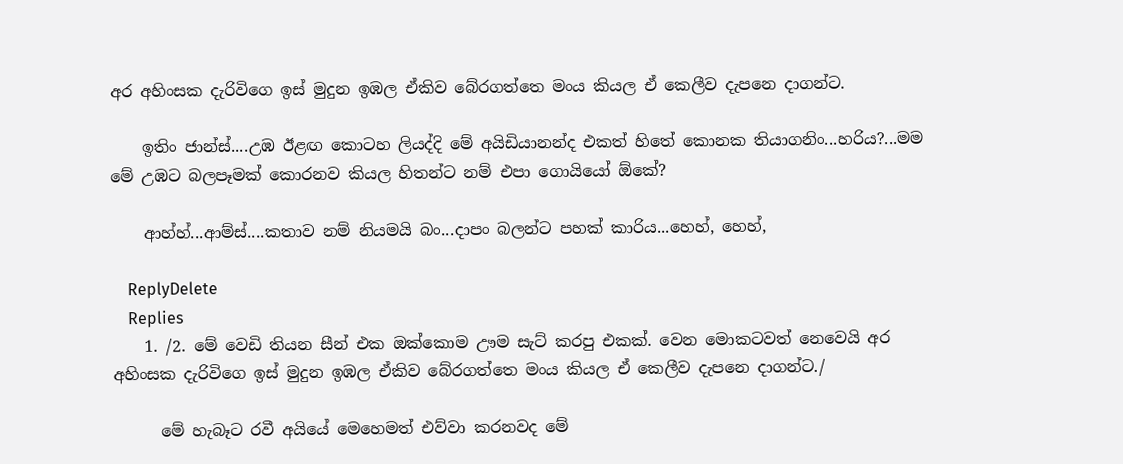අර අහිංසක දැරිවිගෙ ඉස් මුදුන ඉඹල ඒකිව බේරගත්තෙ මංය කියල ඒ කෙලීව දැපනෙ දාගන්ට.

    ඉතිං ජාන්ස්....උඹ ඊළඟ කොටහ ලියද්දි මේ අයිඩියානන්ද එකත් හිතේ කොනක තියාගනිං...හරිය?...මම මේ උඹට බලපෑමක් කොරනව කියල හිතන්ට නම් එපා ගොයියෝ ඕකේ?

    ආහ්හ්...ආම්ස්....කතාව නම් නියමයි බං...දාපං බලන්ට පහක් කාරිය...හෙහ්, හෙහ්,

    ReplyDelete
    Replies
    1. /2. මේ වෙඩි තියන සීන් එක ඔක්කොම ඌම සැට් කරපු එකක්. වෙන මොකටවත් නෙවෙයි අර අහිංසක දැරිවිගෙ ඉස් මුදුන ඉඹල ඒකිව බේරගත්තෙ මංය කියල ඒ කෙලීව දැපනෙ දාගන්ට./

      මේ හැබෑට රවී අයියේ මෙහෙමත් එව්වා කරනවද මේ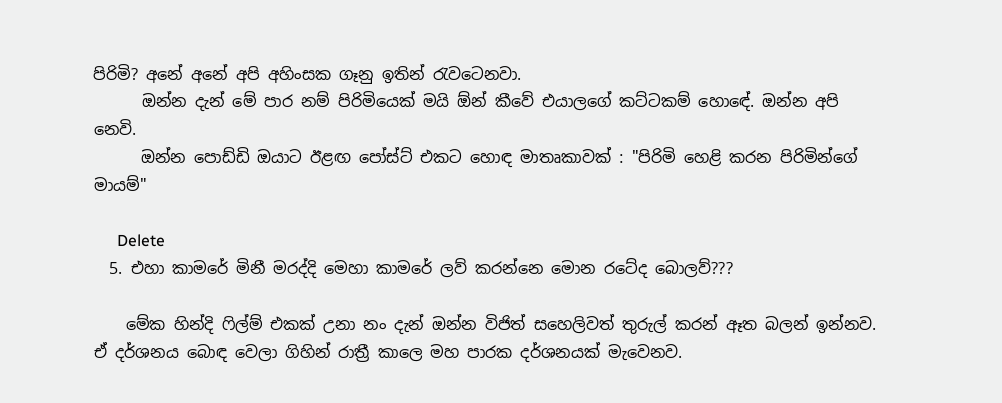පිරිමි? අනේ අනේ අපි අහිංසක ගෑනු ඉතින් රැවටෙනවා.
      ඔන්න දැන් මේ පාර නම් පිරිමියෙක් මයි ඕන් කීවේ එයාලගේ කට්ටකම් හොඳේ. ඔන්න අපි නෙවි.
      ඔන්න පොඩ්ඩි ඔයාට ඊළඟ පෝස්ට් එකට හොඳ මාතෘකාවක් : "පිරිමි හෙළි කරන පිරිමින්ගේ මායම්"

      Delete
  5. එහා කාමරේ මිනී මරද්දි මෙහා කාමරේ ලව් කරන්නෙ මොන රටේද බොලව්???

    මේක හින්දි ෆිල්ම් එකක් උනා නං දැන් ඔන්න විජිත් සහෙලිවත් තුරුල් කරන් ඈත බලන් ඉන්නව. ඒ දර්ශනය බොඳ වෙලා ගිහින් රාත්‍රී කාලෙ මහ පාරක දර්ශනයක් මැවෙනව.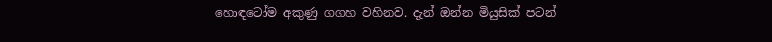හොඳටෝම අකුණු ගගහ වහිනව. දැන් ඔන්න මියුසික් පටන්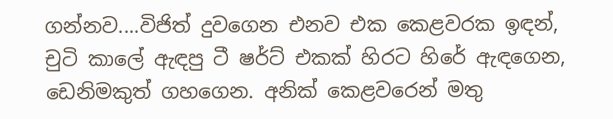ගන්නව....විජිත් දුවගෙන එනව එක කෙළවරක ඉඳන්, චුටි කාලේ ඇඳපු ටී ෂර්ට් එකක් හිරට හිරේ ඇඳගෙන, ඩෙනිමකුත් ගහගෙන. අනික් කෙළවරෙන් මතු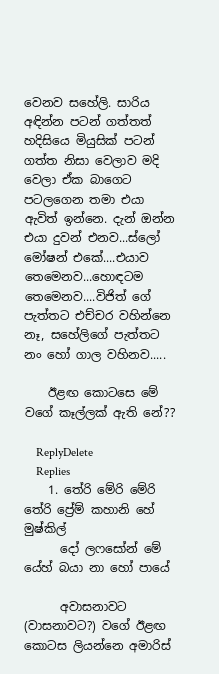වෙනව සහේලි. සාරිය අඳින්න පටන් ගත්තත් හදිසියෙ මියුසික් පටන් ගත්ත නිසා වෙලාව මදි වෙලා ඒක බාගෙට පටලගෙන තමා එයා ඇවිත් ඉන්නෙ. දැන් ඔන්න එයා දුවන් එනව...ස්ලෝ මෝෂන් එකේ....එයාව තෙමෙනව...හොඳටම තෙමෙනව....විජිත් ගේ පැත්තට එච්චර වහින්නෙ නෑ, සහේලිගේ පැත්තට නං හෝ ගාල වහිනව.....

    ඊළඟ කොටසෙ මේ වගේ කෑල්ලක් ඇති නේ??

    ReplyDelete
    Replies
    1. තේරි මේරි මේරි තේරි ප්‍රේම් කහානි හේ මුෂ්කිල්
      දෝ ලෆසෝන් මේ යේහ් බයා නා හෝ පායේ

      අවාසනාවට (වාසනාවට?) වගේ ඊළඟ කොටස ලියන්නෙ අමාරිස්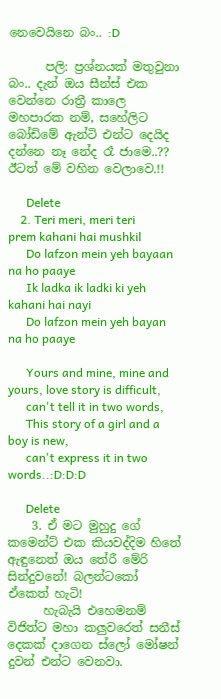නෙවෙයිනෙ බං.. :D

      පලි: ප්‍රශ්නයක් මතුවුනා බං.. දැන් ඔය සීන්ස් එක වෙන්නෙ රාත්‍රී කාලෙ මහපාරක නම්, සහේලිට බෝඩිමේ ඇන්ටි එන්ට දෙයිද දන්නෙ නෑ නේද රෑ ජාමෙ..?? ඊටත් මේ වහින වෙලාවෙ.!!

      Delete
    2. Teri meri, meri teri prem kahani hai mushkil
      Do lafzon mein yeh bayaan na ho paaye
      Ik ladka ik ladki ki yeh kahani hai nayi
      Do lafzon mein yeh bayan na ho paaye

      Yours and mine, mine and yours, love story is difficult,
      can't tell it in two words,
      This story of a girl and a boy is new,
      can't express it in two words..:D:D:D

      Delete
    3. ඒ මට මුහුදු ගේ කමෙන්ට් එක කියවද්දිම හිතේ ඇඳුනෙත් ඔය තේරී මේරි සින්දුවනේ! බලන්ටකෝ ඒකෙත් හැටි!
      හැබැයි එහෙමනම් විජිත්ට මහා කලුවරෙත් සනීස් දෙකක් දාගෙන ස්ලෝ මෝෂන් දුවන් එන්ට වෙනවා.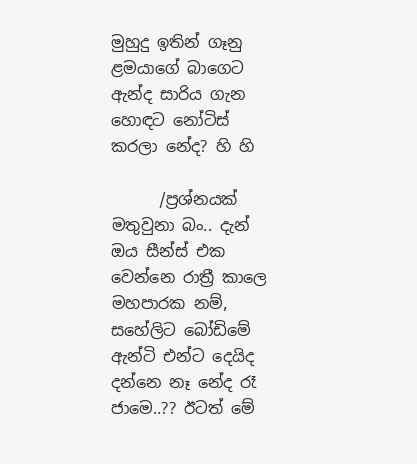මුහුදු ඉතින් ගෑනු ළමයාගේ බාගෙට ඇන්ද සාරිය ගැන හොඳට නෝටිස් කරලා නේද? හි හි

      /ප්‍රශ්නයක් මතුවුනා බං.. දැන් ඔය සීන්ස් එක වෙන්නෙ රාත්‍රී කාලෙ මහපාරක නම්, සහේලිට බෝඩිමේ ඇන්ටි එන්ට දෙයිද දන්නෙ නෑ නේද රෑ ජාමෙ..?? ඊටත් මේ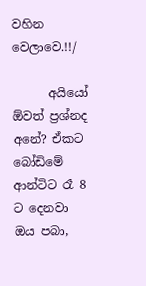වහින වෙලාවෙ.!!/

      අයියෝ ඕවත් ප්‍රශ්නද අනේ? ඒකට බෝඩිමේ ආන්ටිට රෑ 8 ට දෙනවා ඔය පබා,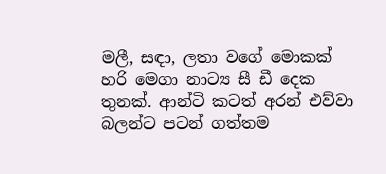මලී, සඳා, ලතා වගේ මොකක් හරි මෙගා නාට්‍ය සී ඩී දෙක තුනක්. ආන්ටි කටත් අරන් එව්වා බලන්ට පටන් ගත්තම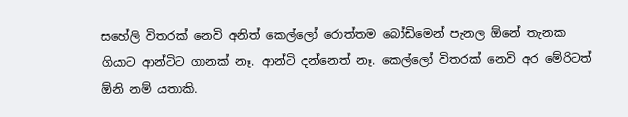සහේලි විතරක් නෙවි අනිත් කෙල්ලෝ රොත්තම බෝඩිමෙන් පැනල ඕනේ තැනක ගියාට ආන්ටිට ගානක් නෑ. ආන්ටි දන්නෙත් නෑ. කෙල්ලෝ විතරක් නෙවි අර මේරිටත් ඕනි නම් යතාකි.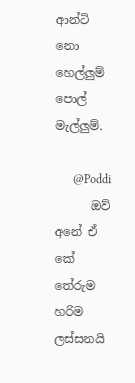ආන්ටි නො හෙල්ලුම් පොල් මැල්ලුම්.

      @Poddi
      ඔව් අනේ ඒ කේ තේරුම හරිම ලස්සනයි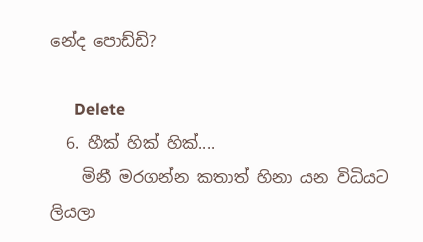නේද පොඩ්ඩි?

      Delete
  6. හීක් හික් හික්....
    මිනී මරගන්න කතාත් හිනා යන විධියට ලියලා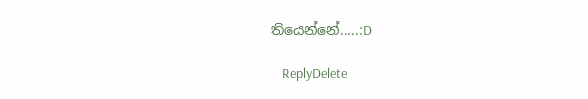තියෙන්නේ.....:D

    ReplyDelete